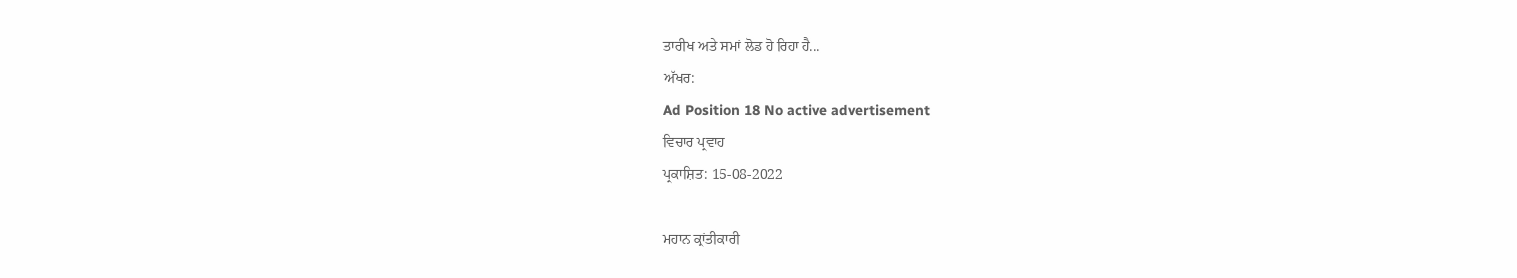ਤਾਰੀਖ ਅਤੇ ਸਮਾਂ ਲੋਡ ਹੋ ਰਿਹਾ ਹੈ...
ਅੱਖਰ:
Ad Position 18 No active advertisement
ਵਿਚਾਰ ਪ੍ਰਵਾਹ
ਪ੍ਰਕਾਸ਼ਿਤ: 15-08-2022

ਮਹਾਨ ਕ੍ਰਾਂਤੀਕਾਰੀ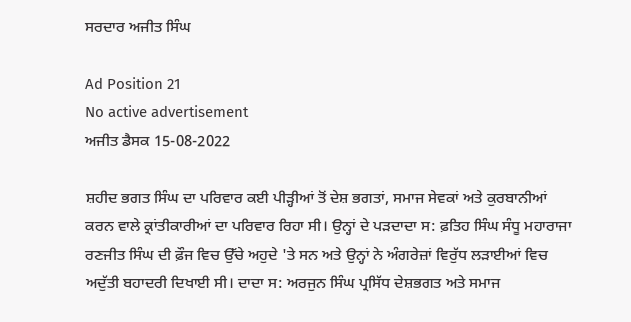ਸਰਦਾਰ ਅਜੀਤ ਸਿੰਘ

Ad Position 21
No active advertisement
ਅਜੀਤ ਡੈਸਕ 15-08-2022

ਸ਼ਹੀਦ ਭਗਤ ਸਿੰਘ ਦਾ ਪਰਿਵਾਰ ਕਈ ਪੀੜ੍ਹੀਆਂ ਤੋਂ ਦੇਸ਼ ਭਗਤਾਂ, ਸਮਾਜ ਸੇਵਕਾਂ ਅਤੇ ਕੁਰਬਾਨੀਆਂ ਕਰਨ ਵਾਲੇ ਕ੍ਰਾਂਤੀਕਾਰੀਆਂ ਦਾ ਪਰਿਵਾਰ ਰਿਹਾ ਸੀ। ਉਨ੍ਹਾਂ ਦੇ ਪੜਦਾਦਾ ਸ: ਫ਼ਤਿਹ ਸਿੰਘ ਸੰਧੂ ਮਹਾਰਾਜਾ ਰਣਜੀਤ ਸਿੰਘ ਦੀ ਫ਼ੌਜ ਵਿਚ ਉੱਚੇ ਅਹੁਦੇ 'ਤੇ ਸਨ ਅਤੇ ਉਨ੍ਹਾਂ ਨੇ ਅੰਗਰੇਜ਼ਾਂ ਵਿਰੁੱਧ ਲੜਾਈਆਂ ਵਿਚ ਅਦੁੱਤੀ ਬਹਾਦਰੀ ਦਿਖਾਈ ਸੀ। ਦਾਦਾ ਸ: ਅਰਜੁਨ ਸਿੰਘ ਪ੍ਰਸਿੱਧ ਦੇਸ਼ਭਗਤ ਅਤੇ ਸਮਾਜ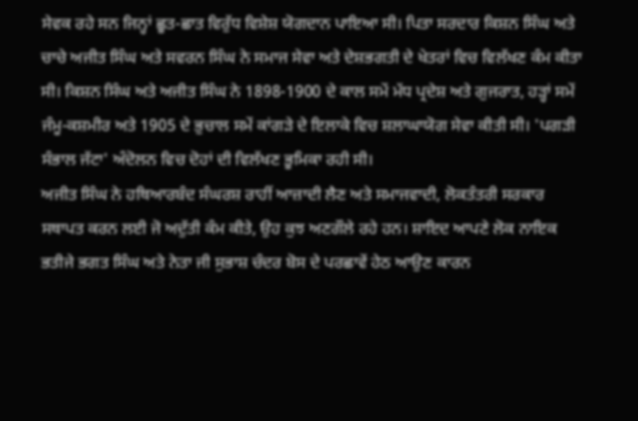ਸੇਵਕ ਰਹੇ ਸਨ ਜਿਨ੍ਹਾਂ ਛੂਤ-ਛਾਤ ਵਿਰੁੱਧ ਵਿਸ਼ੇਸ਼ ਯੋਗਦਾਨ ਪਾਇਆ ਸੀ। ਪਿਤਾ ਸਰਦਾਰ ਕਿਸ਼ਨ ਸਿੰਘ ਅਤੇ ਚਾਚੇ ਅਜੀਤ ਸਿੰਘ ਅਤੇ ਸਵਰਨ ਸਿੰਘ ਨੇ ਸਮਾਜ ਸੇਵਾ ਅਤੇ ਦੇਸ਼ਭਗਤੀ ਦੇ ਖੇਤਰਾਂ ਵਿਚ ਵਿਲੱਖਣ ਕੰਮ ਕੀਤਾ ਸੀ। ਕਿਸ਼ਨ ਸਿੰਘ ਅਤੇ ਅਜੀਤ ਸਿੰਘ ਨੇ 1898-1900 ਦੇ ਕਾਲ ਸਮੇਂ ਮੱਧ ਪ੍ਰਦੇਸ਼ ਅਤੇ ਗੁਜਰਾਤ, ਹੜ੍ਹਾਂ ਸਮੇਂ ਜੰਮੂ-ਕਸ਼ਮੀਰ ਅਤੇ 1905 ਦੇ ਭੁਚਾਲ ਸਮੇਂ ਕਾਂਗੜੇ ਦੇ ਇਲਾਕੇ ਵਿਚ ਸ਼ਲਾਘਾਯੋਗ ਸੇਵਾ ਕੀਤੀ ਸੀ। 'ਪਗੜੀ ਸੰਭਾਲ ਜੱਟਾ' ਅੰਦੋਲਨ ਵਿਚ ਦੋਹਾਂ ਦੀ ਵਿਲੱਖਣ ਭੂਮਿਕਾ ਰਹੀ ਸੀ।
ਅਜੀਤ ਸਿੰਘ ਨੇ ਹਥਿਆਰਬੰਦ ਸੰਘਰਸ਼ ਰਾਹੀਂ ਆਜ਼ਾਦੀ ਲੈਣ ਅਤੇ ਸਮਾਜਵਾਦੀ, ਲੋਕਤੰਤਰੀ ਸਰਕਾਰ ਸਥਾਪਤ ਕਰਨ ਲਈ ਜੋ ਅਦੁੱਤੀ ਕੰਮ ਕੀਤੇ, ਉਹ ਕੁਝ ਅਣਗੌਲੇ ਰਹੇ ਹਨ। ਸ਼ਾਇਦ ਆਪਣੇ ਲੋਕ ਨਾਇਕ ਭਤੀਜੇ ਭਗਤ ਸਿੰਘ ਅਤੇ ਨੇਤਾ ਜੀ ਸੁਭਾਸ਼ ਚੰਦਰ ਬੋਸ ਦੇ ਪਰਛਾਵੇਂ ਹੇਠ ਆਉਣ ਕਾਰਨ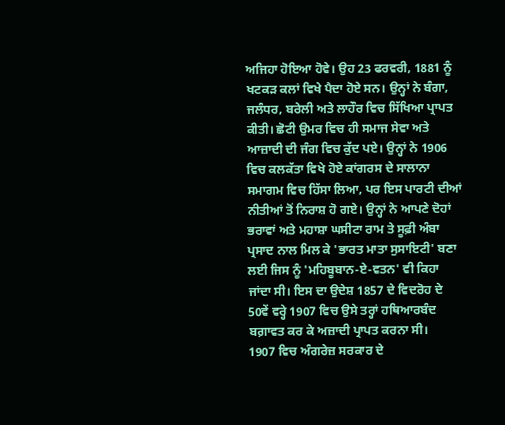ਅਜਿਹਾ ਹੋਇਆ ਹੋਵੇ। ਉਹ 23 ਫਰਵਰੀ, 1881 ਨੂੰ ਖਟਕੜ ਕਲਾਂ ਵਿਖੇ ਪੈਦਾ ਹੋਏ ਸਨ। ਉਨ੍ਹਾਂ ਨੇ ਬੰਗਾ, ਜਲੰਧਰ, ਬਰੇਲੀ ਅਤੇ ਲਾਹੌਰ ਵਿਚ ਸਿੱਖਿਆ ਪ੍ਰਾਪਤ ਕੀਤੀ। ਛੋਟੀ ਉਮਰ ਵਿਚ ਹੀ ਸਮਾਜ ਸੇਵਾ ਅਤੇ ਆਜ਼ਾਦੀ ਦੀ ਜੰਗ ਵਿਚ ਕੁੱਦ ਪਏ। ਉਨ੍ਹਾਂ ਨੇ 1906 ਵਿਚ ਕਲਕੱਤਾ ਵਿਖੇ ਹੋਏ ਕਾਂਗਰਸ ਦੇ ਸਾਲਾਨਾ ਸਮਾਗਮ ਵਿਚ ਹਿੱਸਾ ਲਿਆ, ਪਰ ਇਸ ਪਾਰਟੀ ਦੀਆਂ ਨੀਤੀਆਂ ਤੋਂ ਨਿਰਾਸ਼ ਹੋ ਗਏ। ਉਨ੍ਹਾਂ ਨੇ ਆਪਣੇ ਦੋਹਾਂ ਭਰਾਵਾਂ ਅਤੇ ਮਹਾਸ਼ਾ ਘਸੀਟਾ ਰਾਮ ਤੇ ਸੂਫ਼ੀ ਅੰਬਾ ਪ੍ਰਸਾਦ ਨਾਲ ਮਿਲ ਕੇ 'ਭਾਰਤ ਮਾਤਾ ਸੁਸਾਇਟੀ' ਬਣਾ ਲਈ ਜਿਸ ਨੂੰ 'ਮਹਿਬੂਬਾਨ-ਏ-ਵਤਨ' ਵੀ ਕਿਹਾ ਜਾਂਦਾ ਸੀ। ਇਸ ਦਾ ਉਦੇਸ਼ 1857 ਦੇ ਵਿਦਰੋਹ ਦੇ 50ਵੇਂ ਵਰ੍ਹੇ 1907 ਵਿਚ ਉਸੇ ਤਰ੍ਹਾਂ ਹਥਿਆਰਬੰਦ ਬਗ਼ਾਵਤ ਕਰ ਕੇ ਅਜ਼ਾਦੀ ਪ੍ਰਾਪਤ ਕਰਨਾ ਸੀ।
1907 ਵਿਚ ਅੰਗਰੇਜ਼ ਸਰਕਾਰ ਦੇ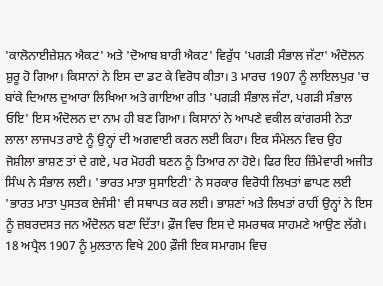'ਕਾਲੋਨਾਈਜ਼ੇਸ਼ਨ ਐਕਟ' ਅਤੇ 'ਦੋਆਬ ਬਾਰੀ ਐਕਟ' ਵਿਰੁੱਧ 'ਪਗੜੀ ਸੰਭਾਲ ਜੱਟਾ' ਅੰਦੋਲਨ ਸ਼ੁਰੂ ਹੋ ਗਿਆ। ਕਿਸਾਨਾਂ ਨੇ ਇਸ ਦਾ ਡਟ ਕੇ ਵਿਰੋਧ ਕੀਤਾ। 3 ਮਾਰਚ 1907 ਨੂੰ ਲਾਇਲਪੁਰ 'ਚ ਬਾਂਕੇ ਦਿਆਲ ਦੁਆਰਾ ਲਿਖਿਆ ਅਤੇ ਗਾਇਆ ਗੀਤ 'ਪਗੜੀ ਸੰਭਾਲ ਜੱਟਾ, ਪਗੜੀ ਸੰਭਾਲ ਓਇ' ਇਸ ਅੰਦੋਲਨ ਦਾ ਨਾਮ ਹੀ ਬਣ ਗਿਆ। ਕਿਸਾਨਾਂ ਨੇ ਆਪਣੇ ਵਕੀਲ ਕਾਂਗਰਸੀ ਨੇਤਾ ਲਾਲਾ ਲਾਜਪਤ ਰਾਏ ਨੂੰ ਉਨ੍ਹਾਂ ਦੀ ਅਗਵਾਈ ਕਰਨ ਲਈ ਕਿਹਾ। ਇਕ ਸੰਮੇਲਨ ਵਿਚ ਉਹ ਜੋਸ਼ੀਲਾ ਭਾਸ਼ਣ ਤਾਂ ਦੇ ਗਏ, ਪਰ ਮੋਹਰੀ ਬਣਨ ਨੂੰ ਤਿਆਰ ਨਾ ਹੋਏ। ਫਿਰ ਇਹ ਜ਼ਿੰਮੇਵਾਰੀ ਅਜੀਤ ਸਿੰਘ ਨੇ ਸੰਭਾਲ ਲਈ। 'ਭਾਰਤ ਮਾਤਾ ਸੁਸਾਇਟੀ' ਨੇ ਸਰਕਾਰ ਵਿਰੋਧੀ ਲਿਖਤਾਂ ਛਾਪਣ ਲਈ 'ਭਾਰਤ ਮਾਤਾ ਪੁਸਤਕ ਏਜੰਸੀ' ਵੀ ਸਥਾਪਤ ਕਰ ਲਈ। ਭਾਸ਼ਣਾਂ ਅਤੇ ਲਿਖਤਾਂ ਰਾਹੀਂ ਉਨ੍ਹਾਂ ਨੇ ਇਸ ਨੂੰ ਜ਼ਬਰਦਸਤ ਜਨ ਅੰਦੋਲਨ ਬਣਾ ਦਿੱਤਾ। ਫ਼ੌਜ ਵਿਚ ਇਸ ਦੇ ਸਮਰਥਕ ਸਾਹਮਣੇ ਆਉਣ ਲੱਗੇ। 18 ਅਪ੍ਰੈਲ 1907 ਨੂੰ ਮੁਲਤਾਨ ਵਿਖੇ 200 ਫ਼ੌਜੀ ਇਕ ਸਮਾਗਮ ਵਿਚ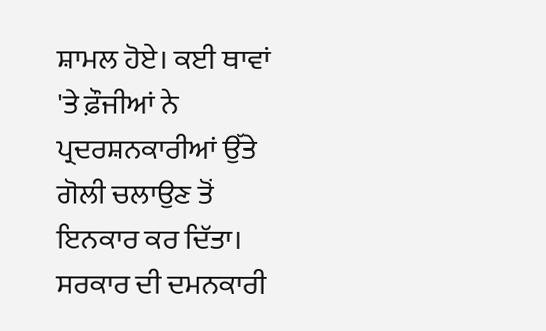ਸ਼ਾਮਲ ਹੋਏ। ਕਈ ਥਾਵਾਂ 'ਤੇ ਫ਼ੌਜੀਆਂ ਨੇ ਪ੍ਰਦਰਸ਼ਨਕਾਰੀਆਂ ਉੱਤੇ ਗੋਲੀ ਚਲਾਉਣ ਤੋਂ ਇਨਕਾਰ ਕਰ ਦਿੱਤਾ। ਸਰਕਾਰ ਦੀ ਦਮਨਕਾਰੀ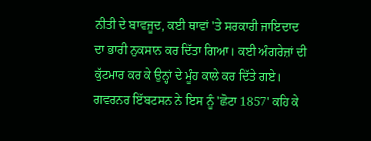ਨੀਤੀ ਦੇ ਬਾਵਜੂਦ, ਕਈ ਥਾਵਾਂ 'ਤੇ ਸਰਕਾਰੀ ਜਾਇਦਾਦ ਦਾ ਭਾਰੀ ਨੁਕਸਾਨ ਕਰ ਦਿੱਤਾ ਗਿਆ। ਕਈ ਅੰਗਰੇਜ਼ਾਂ ਦੀ ਕੁੱਟਮਾਰ ਕਰ ਕੇ ਉਨ੍ਹਾਂ ਦੇ ਮੂੰਹ ਕਾਲੇ ਕਰ ਦਿੱਤੇ ਗਏ।
ਗਵਰਨਰ ਇੱਬਟਸਨ ਨੇ ਇਸ ਨੂੰ 'ਛੋਟਾ 1857' ਕਹਿ ਕੇ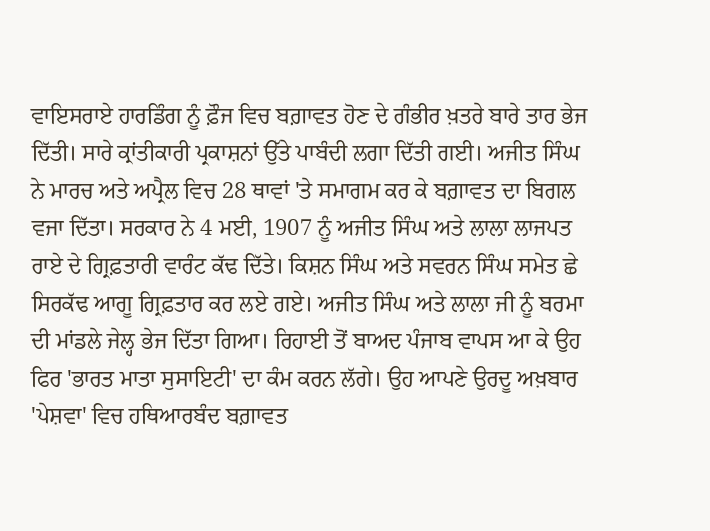ਵਾਇਸਰਾਏ ਹਾਰਡਿੰਗ ਨੂੰ ਫ਼ੌਜ ਵਿਚ ਬਗ਼ਾਵਤ ਹੋਣ ਦੇ ਗੰਭੀਰ ਖ਼ਤਰੇ ਬਾਰੇ ਤਾਰ ਭੇਜ ਦਿੱਤੀ। ਸਾਰੇ ਕ੍ਰਾਂਤੀਕਾਰੀ ਪ੍ਰਕਾਸ਼ਨਾਂ ਉੱਤੇ ਪਾਬੰਦੀ ਲਗਾ ਦਿੱਤੀ ਗਈ। ਅਜੀਤ ਸਿੰਘ ਨੇ ਮਾਰਚ ਅਤੇ ਅਪ੍ਰੈਲ ਵਿਚ 28 ਥਾਵਾਂ 'ਤੇ ਸਮਾਗਮ ਕਰ ਕੇ ਬਗ਼ਾਵਤ ਦਾ ਬਿਗਲ ਵਜਾ ਦਿੱਤਾ। ਸਰਕਾਰ ਨੇ 4 ਮਈ, 1907 ਨੂੰ ਅਜੀਤ ਸਿੰਘ ਅਤੇ ਲਾਲਾ ਲਾਜਪਤ ਰਾਏ ਦੇ ਗ੍ਰਿਫ਼ਤਾਰੀ ਵਾਰੰਟ ਕੱਢ ਦਿੱਤੇ। ਕਿਸ਼ਨ ਸਿੰਘ ਅਤੇ ਸਵਰਨ ਸਿੰਘ ਸਮੇਤ ਛੇ ਸਿਰਕੱਢ ਆਗੂ ਗ੍ਰਿਫ਼ਤਾਰ ਕਰ ਲਏ ਗਏ। ਅਜੀਤ ਸਿੰਘ ਅਤੇ ਲਾਲਾ ਜੀ ਨੂੰ ਬਰਮਾ ਦੀ ਮਾਂਡਲੇ ਜੇਲ੍ਹ ਭੇਜ ਦਿੱਤਾ ਗਿਆ। ਰਿਹਾਈ ਤੋਂ ਬਾਅਦ ਪੰਜਾਬ ਵਾਪਸ ਆ ਕੇ ਉਹ ਫਿਰ 'ਭਾਰਤ ਮਾਤਾ ਸੁਸਾਇਟੀ' ਦਾ ਕੰਮ ਕਰਨ ਲੱਗੇ। ਉਹ ਆਪਣੇ ਉਰਦੂ ਅਖ਼ਬਾਰ 'ਪੇਸ਼ਵਾ' ਵਿਚ ਹਥਿਆਰਬੰਦ ਬਗ਼ਾਵਤ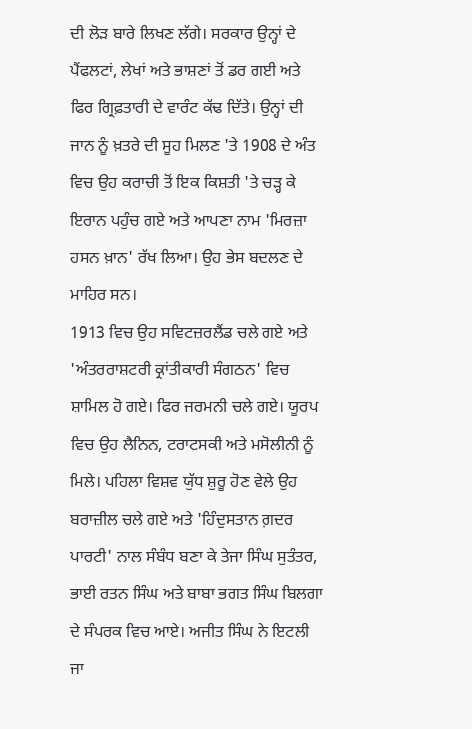ਦੀ ਲੋੜ ਬਾਰੇ ਲਿਖਣ ਲੱਗੇ। ਸਰਕਾਰ ਉਨ੍ਹਾਂ ਦੇ ਪੈਂਫਲਟਾਂ, ਲੇਖਾਂ ਅਤੇ ਭਾਸ਼ਣਾਂ ਤੋਂ ਡਰ ਗਈ ਅਤੇ ਫਿਰ ਗ੍ਰਿਫ਼ਤਾਰੀ ਦੇ ਵਾਰੰਟ ਕੱਢ ਦਿੱਤੇ। ਉਨ੍ਹਾਂ ਦੀ ਜਾਨ ਨੂੰ ਖ਼ਤਰੇ ਦੀ ਸੂਹ ਮਿਲਣ 'ਤੇ 1908 ਦੇ ਅੰਤ ਵਿਚ ਉਹ ਕਰਾਚੀ ਤੋਂ ਇਕ ਕਿਸ਼ਤੀ 'ਤੇ ਚੜ੍ਹ ਕੇ ਇਰਾਨ ਪਹੁੰਚ ਗਏ ਅਤੇ ਆਪਣਾ ਨਾਮ 'ਮਿਰਜ਼ਾ ਹਸਨ ਖ਼ਾਨ' ਰੱਖ ਲਿਆ। ਉਹ ਭੇਸ ਬਦਲਣ ਦੇ ਮਾਹਿਰ ਸਨ।
1913 ਵਿਚ ਉਹ ਸਵਿਟਜ਼ਰਲੈਂਡ ਚਲੇ ਗਏ ਅਤੇ 'ਅੰਤਰਰਾਸ਼ਟਰੀ ਕ੍ਰਾਂਤੀਕਾਰੀ ਸੰਗਠਨ' ਵਿਚ ਸ਼ਾਮਿਲ ਹੋ ਗਏ। ਫਿਰ ਜਰਮਨੀ ਚਲੇ ਗਏ। ਯੂਰਪ ਵਿਚ ਉਹ ਲੈਨਿਨ, ਟਰਾਟਸਕੀ ਅਤੇ ਮਸੋਲੀਨੀ ਨੂੰ ਮਿਲੇ। ਪਹਿਲਾ ਵਿਸ਼ਵ ਯੁੱਧ ਸ਼ੁਰੂ ਹੋਣ ਵੇਲੇ ਉਹ ਬਰਾਜ਼ੀਲ ਚਲੇ ਗਏ ਅਤੇ 'ਹਿੰਦੁਸਤਾਨ ਗ਼ਦਰ ਪਾਰਟੀ' ਨਾਲ ਸੰਬੰਧ ਬਣਾ ਕੇ ਤੇਜਾ ਸਿੰਘ ਸੁਤੰਤਰ, ਭਾਈ ਰਤਨ ਸਿੰਘ ਅਤੇ ਬਾਬਾ ਭਗਤ ਸਿੰਘ ਬਿਲਗਾ ਦੇ ਸੰਪਰਕ ਵਿਚ ਆਏ। ਅਜੀਤ ਸਿੰਘ ਨੇ ਇਟਲੀ ਜਾ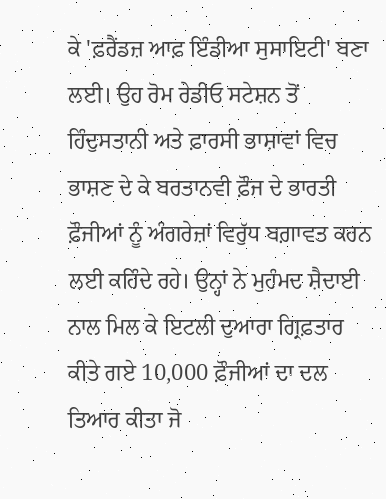ਕੇ 'ਫ਼ਰੈਂਡਜ਼ ਆਫ਼ ਇੰਡੀਆ ਸੁਸਾਇਟੀ' ਬਣਾ ਲਈ। ਉਹ ਰੋਮ ਰੇਡੀਓ ਸਟੇਸ਼ਨ ਤੋਂ ਹਿੰਦੁਸਤਾਨੀ ਅਤੇ ਫ਼ਾਰਸੀ ਭਾਸ਼ਾਵਾਂ ਵਿਚ ਭਾਸ਼ਣ ਦੇ ਕੇ ਬਰਤਾਨਵੀ ਫ਼ੌਜ ਦੇ ਭਾਰਤੀ ਫ਼ੌਜੀਆਂ ਨੂੰ ਅੰਗਰੇਜ਼ਾਂ ਵਿਰੁੱਧ ਬਗ਼ਾਵਤ ਕਰਨ ਲਈ ਕਹਿੰਦੇ ਰਹੇ। ਉਨ੍ਹਾਂ ਨੇ ਮੁਹੰਮਦ ਸ਼ੈਦਾਈ ਨਾਲ ਮਿਲ ਕੇ ਇਟਲੀ ਦੁਆਰਾ ਗ੍ਰਿਫ਼ਤਾਰ ਕੀਤੇ ਗਏ 10,000 ਫ਼ੌਜੀਆਂ ਦਾ ਦਲ ਤਿਆਰ ਕੀਤਾ ਜੋ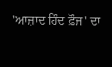'ਆਜ਼ਾਦ ਹਿੰਦ ਫ਼ੌਜ' ਦਾ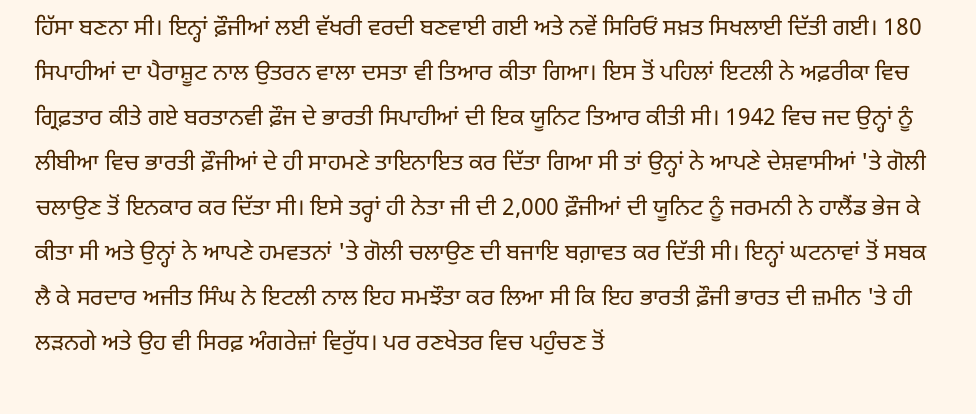ਹਿੱਸਾ ਬਣਨਾ ਸੀ। ਇਨ੍ਹਾਂ ਫ਼ੌਜੀਆਂ ਲਈ ਵੱਖਰੀ ਵਰਦੀ ਬਣਵਾਈ ਗਈ ਅਤੇ ਨਵੇਂ ਸਿਰਿਓਂ ਸਖ਼ਤ ਸਿਖਲਾਈ ਦਿੱਤੀ ਗਈ। 180 ਸਿਪਾਹੀਆਂ ਦਾ ਪੈਰਾਸ਼ੂਟ ਨਾਲ ਉਤਰਨ ਵਾਲਾ ਦਸਤਾ ਵੀ ਤਿਆਰ ਕੀਤਾ ਗਿਆ। ਇਸ ਤੋਂ ਪਹਿਲਾਂ ਇਟਲੀ ਨੇ ਅਫ਼ਰੀਕਾ ਵਿਚ ਗ੍ਰਿਫ਼ਤਾਰ ਕੀਤੇ ਗਏ ਬਰਤਾਨਵੀ ਫ਼ੌਜ ਦੇ ਭਾਰਤੀ ਸਿਪਾਹੀਆਂ ਦੀ ਇਕ ਯੂਨਿਟ ਤਿਆਰ ਕੀਤੀ ਸੀ। 1942 ਵਿਚ ਜਦ ਉਨ੍ਹਾਂ ਨੂੰ ਲੀਬੀਆ ਵਿਚ ਭਾਰਤੀ ਫ਼ੌਜੀਆਂ ਦੇ ਹੀ ਸਾਹਮਣੇ ਤਾਇਨਾਇਤ ਕਰ ਦਿੱਤਾ ਗਿਆ ਸੀ ਤਾਂ ਉਨ੍ਹਾਂ ਨੇ ਆਪਣੇ ਦੇਸ਼ਵਾਸੀਆਂ 'ਤੇ ਗੋਲੀ ਚਲਾਉਣ ਤੋਂ ਇਨਕਾਰ ਕਰ ਦਿੱਤਾ ਸੀ। ਇਸੇ ਤਰ੍ਹਾਂ ਹੀ ਨੇਤਾ ਜੀ ਦੀ 2,000 ਫ਼ੌਜੀਆਂ ਦੀ ਯੂਨਿਟ ਨੂੰ ਜਰਮਨੀ ਨੇ ਹਾਲੈਂਡ ਭੇਜ ਕੇ ਕੀਤਾ ਸੀ ਅਤੇ ਉਨ੍ਹਾਂ ਨੇ ਆਪਣੇ ਹਮਵਤਨਾਂ 'ਤੇ ਗੋਲੀ ਚਲਾਉਣ ਦੀ ਬਜਾਇ ਬਗ਼ਾਵਤ ਕਰ ਦਿੱਤੀ ਸੀ। ਇਨ੍ਹਾਂ ਘਟਨਾਵਾਂ ਤੋਂ ਸਬਕ ਲੈ ਕੇ ਸਰਦਾਰ ਅਜੀਤ ਸਿੰਘ ਨੇ ਇਟਲੀ ਨਾਲ ਇਹ ਸਮਝੌਤਾ ਕਰ ਲਿਆ ਸੀ ਕਿ ਇਹ ਭਾਰਤੀ ਫ਼ੌਜੀ ਭਾਰਤ ਦੀ ਜ਼ਮੀਨ 'ਤੇ ਹੀ ਲੜਨਗੇ ਅਤੇ ਉਹ ਵੀ ਸਿਰਫ਼ ਅੰਗਰੇਜ਼ਾਂ ਵਿਰੁੱਧ। ਪਰ ਰਣਖੇਤਰ ਵਿਚ ਪਹੁੰਚਣ ਤੋਂ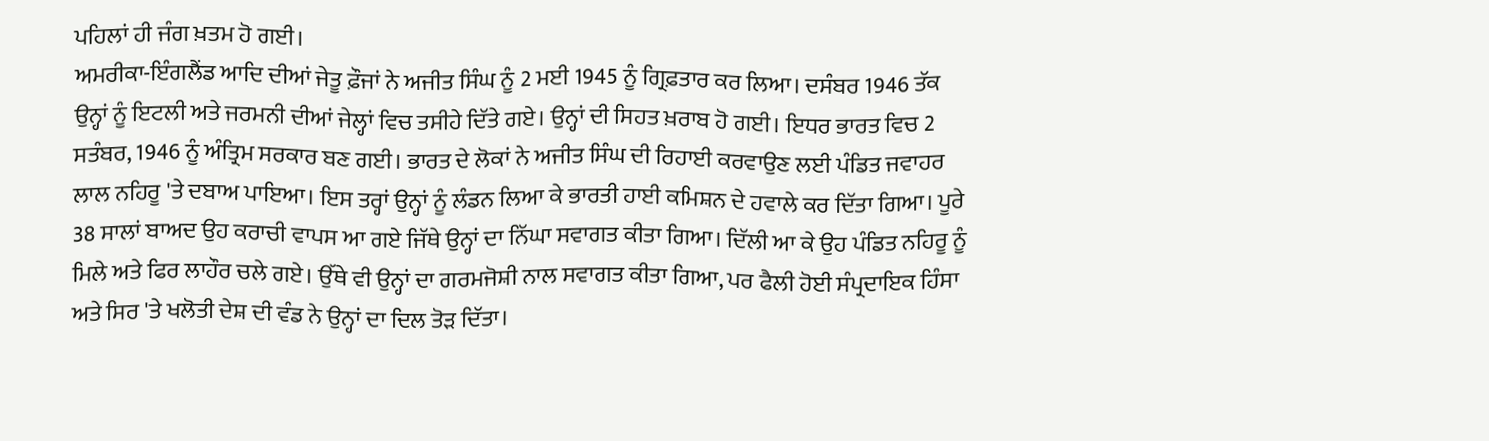ਪਹਿਲਾਂ ਹੀ ਜੰਗ ਖ਼ਤਮ ਹੋ ਗਈ।
ਅਮਰੀਕਾ-ਇੰਗਲੈਂਡ ਆਦਿ ਦੀਆਂ ਜੇਤੂ ਫ਼ੌਜਾਂ ਨੇ ਅਜੀਤ ਸਿੰਘ ਨੂੰ 2 ਮਈ 1945 ਨੂੰ ਗ੍ਰਿਫ਼ਤਾਰ ਕਰ ਲਿਆ। ਦਸੰਬਰ 1946 ਤੱਕ ਉਨ੍ਹਾਂ ਨੂੰ ਇਟਲੀ ਅਤੇ ਜਰਮਨੀ ਦੀਆਂ ਜੇਲ੍ਹਾਂ ਵਿਚ ਤਸੀਹੇ ਦਿੱਤੇ ਗਏ। ਉਨ੍ਹਾਂ ਦੀ ਸਿਹਤ ਖ਼ਰਾਬ ਹੋ ਗਈ। ਇਧਰ ਭਾਰਤ ਵਿਚ 2 ਸਤੰਬਰ, 1946 ਨੂੰ ਅੰਤ੍ਰਿਮ ਸਰਕਾਰ ਬਣ ਗਈ। ਭਾਰਤ ਦੇ ਲੋਕਾਂ ਨੇ ਅਜੀਤ ਸਿੰਘ ਦੀ ਰਿਹਾਈ ਕਰਵਾਉਣ ਲਈ ਪੰਡਿਤ ਜਵਾਹਰ ਲਾਲ ਨਹਿਰੂ 'ਤੇ ਦਬਾਅ ਪਾਇਆ। ਇਸ ਤਰ੍ਹਾਂ ਉਨ੍ਹਾਂ ਨੂੰ ਲੰਡਨ ਲਿਆ ਕੇ ਭਾਰਤੀ ਹਾਈ ਕਮਿਸ਼ਨ ਦੇ ਹਵਾਲੇ ਕਰ ਦਿੱਤਾ ਗਿਆ। ਪੂਰੇ 38 ਸਾਲਾਂ ਬਾਅਦ ਉਹ ਕਰਾਚੀ ਵਾਪਸ ਆ ਗਏ ਜਿੱਥੇ ਉਨ੍ਹਾਂ ਦਾ ਨਿੱਘਾ ਸਵਾਗਤ ਕੀਤਾ ਗਿਆ। ਦਿੱਲੀ ਆ ਕੇ ਉਹ ਪੰਡਿਤ ਨਹਿਰੂ ਨੂੰ ਮਿਲੇ ਅਤੇ ਫਿਰ ਲਾਹੌਰ ਚਲੇ ਗਏ। ਉੱਥੇ ਵੀ ਉਨ੍ਹਾਂ ਦਾ ਗਰਮਜੋਸ਼ੀ ਨਾਲ ਸਵਾਗਤ ਕੀਤਾ ਗਿਆ, ਪਰ ਫੈਲੀ ਹੋਈ ਸੰਪ੍ਰਦਾਇਕ ਹਿੰਸਾ ਅਤੇ ਸਿਰ 'ਤੇ ਖਲੋਤੀ ਦੇਸ਼ ਦੀ ਵੰਡ ਨੇ ਉਨ੍ਹਾਂ ਦਾ ਦਿਲ ਤੋੜ ਦਿੱਤਾ।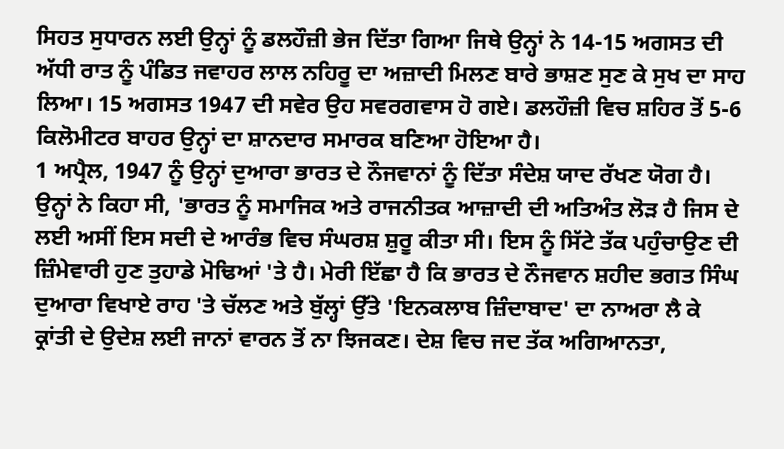ਸਿਹਤ ਸੁਧਾਰਨ ਲਈ ਉਨ੍ਹਾਂ ਨੂੰ ਡਲਹੌਜ਼ੀ ਭੇਜ ਦਿੱਤਾ ਗਿਆ ਜਿਥੇ ਉਨ੍ਹਾਂ ਨੇ 14-15 ਅਗਸਤ ਦੀ ਅੱਧੀ ਰਾਤ ਨੂੰ ਪੰਡਿਤ ਜਵਾਹਰ ਲਾਲ ਨਹਿਰੂ ਦਾ ਅਜ਼ਾਦੀ ਮਿਲਣ ਬਾਰੇ ਭਾਸ਼ਣ ਸੁਣ ਕੇ ਸੁਖ ਦਾ ਸਾਹ ਲਿਆ। 15 ਅਗਸਤ 1947 ਦੀ ਸਵੇਰ ਉਹ ਸਵਰਗਵਾਸ ਹੋ ਗਏ। ਡਲਹੌਜ਼ੀ ਵਿਚ ਸ਼ਹਿਰ ਤੋਂ 5-6 ਕਿਲੋਮੀਟਰ ਬਾਹਰ ਉਨ੍ਹਾਂ ਦਾ ਸ਼ਾਨਦਾਰ ਸਮਾਰਕ ਬਣਿਆ ਹੋਇਆ ਹੈ।
1 ਅਪ੍ਰੈਲ, 1947 ਨੂੰ ਉਨ੍ਹਾਂ ਦੁਆਰਾ ਭਾਰਤ ਦੇ ਨੌਜਵਾਨਾਂ ਨੂੰ ਦਿੱਤਾ ਸੰਦੇਸ਼ ਯਾਦ ਰੱਖਣ ਯੋਗ ਹੈ। ਉਨ੍ਹਾਂ ਨੇ ਕਿਹਾ ਸੀ, 'ਭਾਰਤ ਨੂੰ ਸਮਾਜਿਕ ਅਤੇ ਰਾਜਨੀਤਕ ਆਜ਼ਾਦੀ ਦੀ ਅਤਿਅੰਤ ਲੋੜ ਹੈ ਜਿਸ ਦੇ ਲਈ ਅਸੀਂ ਇਸ ਸਦੀ ਦੇ ਆਰੰਭ ਵਿਚ ਸੰਘਰਸ਼ ਸ਼ੁਰੂ ਕੀਤਾ ਸੀ। ਇਸ ਨੂੰ ਸਿੱਟੇ ਤੱਕ ਪਹੁੰਚਾਉਣ ਦੀ ਜ਼ਿੰਮੇਵਾਰੀ ਹੁਣ ਤੁਹਾਡੇ ਮੋਢਿਆਂ 'ਤੇ ਹੈ। ਮੇਰੀ ਇੱਛਾ ਹੈ ਕਿ ਭਾਰਤ ਦੇ ਨੌਜਵਾਨ ਸ਼ਹੀਦ ਭਗਤ ਸਿੰਘ ਦੁਆਰਾ ਵਿਖਾਏ ਰਾਹ 'ਤੇ ਚੱਲਣ ਅਤੇ ਬੁੱਲ੍ਹਾਂ ਉੱਤੇ 'ਇਨਕਲਾਬ ਜ਼ਿੰਦਾਬਾਦ' ਦਾ ਨਾਅਰਾ ਲੈ ਕੇ ਕ੍ਰਾਂਤੀ ਦੇ ਉਦੇਸ਼ ਲਈ ਜਾਨਾਂ ਵਾਰਨ ਤੋਂ ਨਾ ਝਿਜਕਣ। ਦੇਸ਼ ਵਿਚ ਜਦ ਤੱਕ ਅਗਿਆਨਤਾ,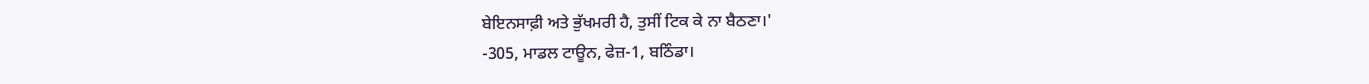ਬੇਇਨਸਾਫ਼ੀ ਅਤੇ ਭੁੱਖਮਰੀ ਹੈ, ਤੁਸੀਂ ਟਿਕ ਕੇ ਨਾ ਬੈਠਣਾ।'
-305, ਮਾਡਲ ਟਾਊਨ, ਫੇਜ਼-1, ਬਠਿੰਡਾ।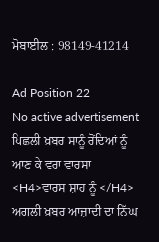ਮੋਬਾਈਲ : 98149-41214

Ad Position 22
No active advertisement
ਪਿਛਲੀ ਖ਼ਬਰ ਸਾਨੂੰ ਰੋਂਦਿਆਂ ਨੂੰ ਆਣ ਕੇ ਵਰਾ ਵਾਰਸਾ <H4>ਵਾਰਸ ਸ਼ਾਹ ਨੂੰ </H4> ਅਗਲੀ ਖ਼ਬਰ ਆਜ਼ਾਦੀ ਦਾ ਨਿੱਘ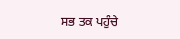ਸਭ ਤਕ ਪਹੁੰਚੇ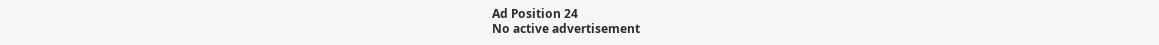Ad Position 24
No active advertisement